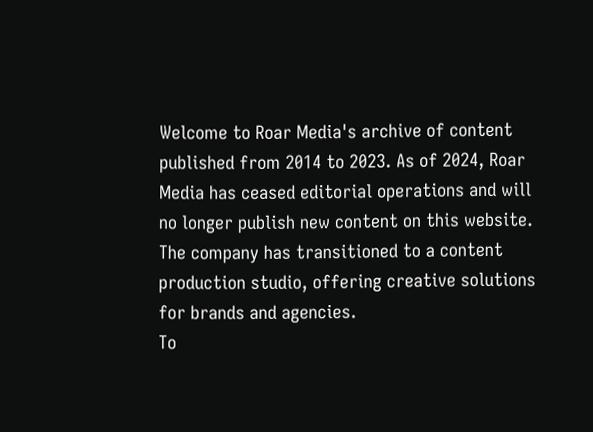Welcome to Roar Media's archive of content published from 2014 to 2023. As of 2024, Roar Media has ceased editorial operations and will no longer publish new content on this website.
The company has transitioned to a content production studio, offering creative solutions for brands and agencies.
To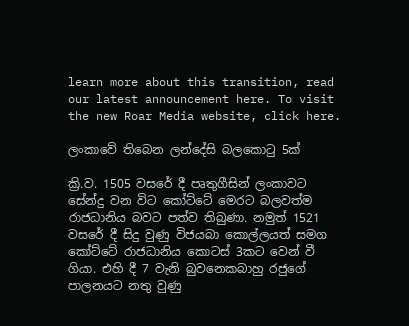learn more about this transition, read our latest announcement here. To visit the new Roar Media website, click here.

ලංකාවේ තිබෙන ලන්දේසි බලකොටු 5ක්

ක්‍රි.ව. 1505 වසරේ දී පෘතුගීසින් ලංකාවට සේන්දු වන විට කෝට්ටේ මෙරට බලවත්ම රාජධානිය බවට පත්ව තිබුණා. නමුත් 1521 වසරේ දී සිදු වුණු විජයබා කොල්ලයත් සමග කෝට්ටේ රාජධානිය කොටස් 3කට වෙන් වී ගියා. එහි දී 7 වැනි බුවනෙකබාහු රජුගේ පාලනයට නතු වුණු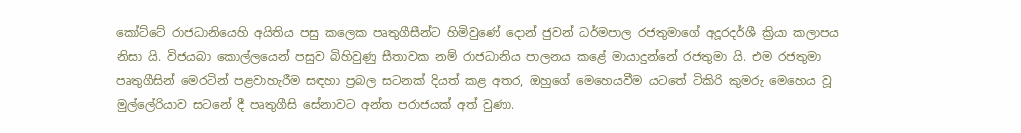කෝට්ටේ රාජධානියෙහි අයිතිය පසු කලෙක පෘතුගීසීන්ට හිමිවුණේ දොන් ජුවන් ධර්මපාල රජතුමාගේ අදූරදර්ශී ක්‍රියා කලාපය නිසා යි. විජයබා කොල්ලයෙන් පසුව බිහිවුණු සීතාවක නම් රාජධානිය පාලනය කළේ මායාදුන්නේ රජතුමා යි. එම රජතුමා පෘතුගීසින් මෙරටින් පළවාහැරීම සඳහා ප්‍රබල සටනක් දියත් කළ අතර, ඔහුගේ මෙහෙයවීම යටතේ ටිකිරි කුමරු මෙහෙය වූ මුල්ලේරියාව සටනේ දී පෘතුගීසි සේනාවට අන්ත පරාජයක් අත් වුණා.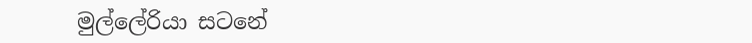මුල්ලේරියා සටනේ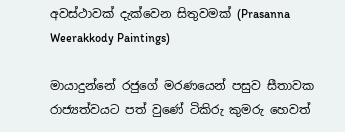අවස්ථාවක් දැක්වෙන සිතුවමක් (Prasanna Weerakkody Paintings)

මායාදුන්නේ රජුගේ මරණයෙන් පසුව සීතාවක රාජ්‍යත්වයට පත් වුණේ ටිකිරු කුමරු හෙවත්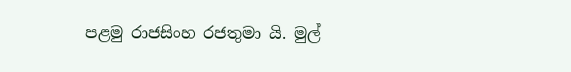පළමු රාජසිංහ රජතුමා යි. මුල්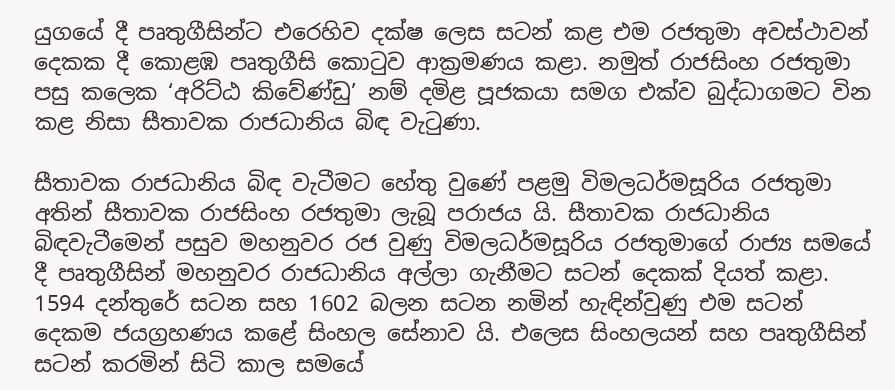යුගයේ දී පෘතුගීසින්ට එරෙහිව දක්ෂ ලෙස සටන් කළ එම රජතුමා අවස්ථාවන් දෙකක දී කොළඹ පෘතුගීසි කොටුව ආක්‍රමණය කළා. නමුත් රාජසිංහ රජතුමා පසු කලෙක ‘අරිට්ඨ කිවේණ්ඩු’ නම් දමිළ පූජකයා සමග එක්ව බුද්ධාගමට වින කළ නිසා සීතාවක රාජධානිය බිඳ වැටුණා.

සීතාවක රාජධානිය බිඳ වැටීමට හේතු වුණේ පළමු විමලධර්මසූරිය රජතුමා අතින් සීතාවක රාජසිංහ රජතුමා ලැබූ පරාජය යි. සීතාවක රාජධානිය බිඳවැටීමෙන් පසුව මහනුවර රජ වුණු විමලධර්මසූරිය රජතුමාගේ රාජ්‍ය සමයේ දී පෘතුගීසින් මහනුවර රාජධානිය අල්ලා ගැනීමට සටන් දෙකක් දියත් කළා. 1594 දන්තුරේ සටන සහ 1602 බලන සටන නමින් හැඳින්වුණු එම සටන් දෙකම ජයග්‍රහණය කළේ සිංහල සේනාව යි. එලෙස සිංහලයන් සහ පෘතුගීසින් සටන් කරමින් සිටි කාල සමයේ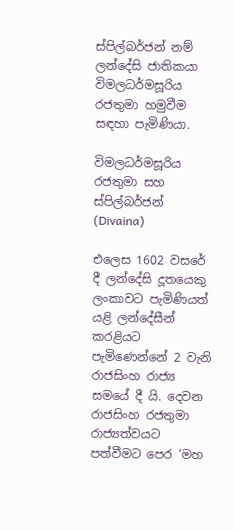ස්පිල්බර්ජන් නම් ලන්දේසි ජාතිකයා විමලධර්මසූරිය රජතුමා හමුවීම සඳහා පැමිණියා.

විමලධර්මසූරිය රජතුමා සහ ස්පිල්බර්ජන් (Divaina)

එලෙස 1602 වසරේ දී ලන්දේසි දූතයෙකු ලංකාවට පැමිණියත් යළි ලන්දේසීන් කරළියට පැමිණෙන්නේ 2 වැනි රාජසිංහ රාජ්‍ය සමයේ දී යි. දෙවන රාජසිංහ රජතුමා රාජ්‍යත්වයට පත්වීමට පෙර ‘මහ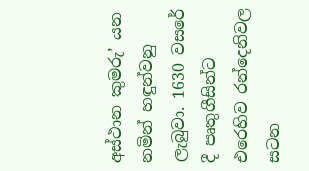අස්ථාන කුමරු’ යන නමින් හඳුන්වනු ලැබුවා. 1630 වසරේ දී පෘතුගීසින්ට එරෙහිව රන්දෙනිවල සටන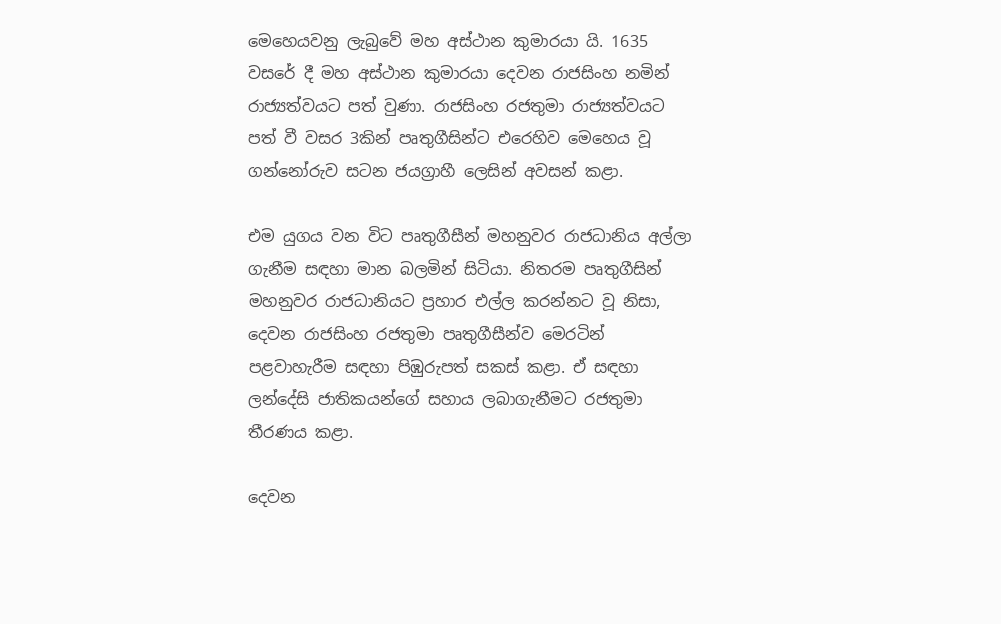මෙහෙයවනු ලැබුවේ මහ අස්ථාන කුමාරයා යි. 1635 වසරේ දී මහ අස්ථාන කුමාරයා දෙවන රාජසිංහ නමින් රාජ්‍යත්වයට පත් වුණා. රාජසිංහ රජතුමා රාජ්‍යත්වයට පත් වී වසර 3කින් පෘතුගීසින්ට එරෙහිව මෙහෙය වූ ගන්නෝරුව සටන ජයග්‍රාහී ලෙසින් අවසන් කළා.

එම යුගය වන විට පෘතුගීසීන් මහනුවර රාජධානිය අල්ලා ගැනීම සඳහා මාන බලමින් සිටියා. නිතරම පෘතුගීසින් මහනුවර රාජධානියට ප්‍රහාර එල්ල කරන්නට වූ නිසා, දෙවන රාජසිංහ රජතුමා පෘතුගීසීන්ව මෙරටින් පළවාහැරීම සඳහා පිඹුරුපත් සකස් කළා. ඒ සඳහා ලන්දේසි ජාතිකයන්ගේ සහාය ලබාගැනීමට රජතුමා තීරණය කළා.

දෙවන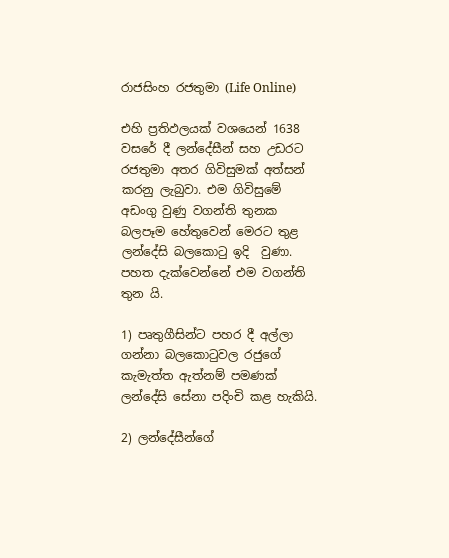රාජසිංහ රජතුමා (Life Online)

එහි ප්‍රතිඵලයක් වශයෙන් 1638 වසරේ දී ලන්දේසීන් සහ උඩරට රජතුමා අතර ගිවිසුමක් අත්සන් කරනු ලැබුවා. එම ගිවිසුමේ අඩංගු වුණු වගන්ති තුනක බලපෑම හේතුවෙන් මෙරට තුළ ලන්දේසි බලකොටු ඉදි  වුණා. පහත දැක්වෙන්නේ එම වගන්ති තුන යි.

1) පෘතුගීසින්ට පහර දී අල්ලා ගන්නා බලකොටුවල රජුගේ කැමැත්ත ඇත්නම් පමණක් ලන්දේසි සේනා පදිංචි කළ හැකියි.

2) ලන්දේසීන්ගේ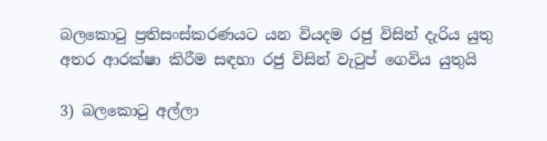බලකොටු ප්‍රතිසංස්කරණයට යන වියදම රජු විසින් දැරිය යුතු අතර ආරක්ෂා කිරීම සඳහා රජු විසින් වැටුප් ගෙවිය යුතුයි

3) බලකොටු අල්ලා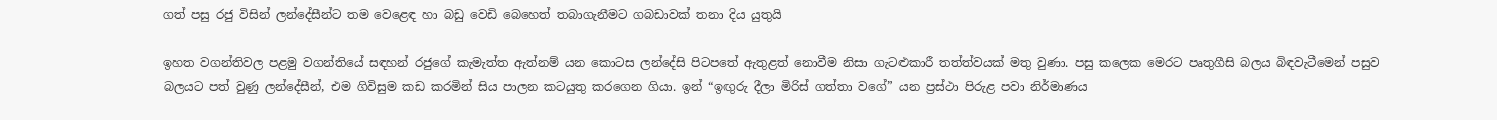ගත් පසු රජු විසින් ලන්දේසීන්ට තම වෙළෙඳ හා බඩු වෙඩි බෙහෙත් තබාගැනීමට ගබඩාවක් තනා දිය යුතුයි

ඉහත වගන්තිවල පළමු වගන්තියේ සඳහන් රජුගේ කැමැත්ත ඇත්නම් යන කොටස ලන්දේසි පිටපතේ ඇතුළත් නොවීම නිසා ගැටළුකාරී තත්ත්වයක් මතු වුණා. පසු කලෙක මෙරට පෘතුගීසි බලය බිඳවැටීමෙන් පසුව බලයට පත් වුණු ලන්දේසීන්, එම ගිවිසුම කඩ කරමින් සිය පාලන කටයුතු කරගෙන ගියා. ඉන් “ඉඟුරු දීලා මිරිස් ගත්තා වගේ” යන ප්‍රස්ථා පිරුළ පවා නිර්මාණය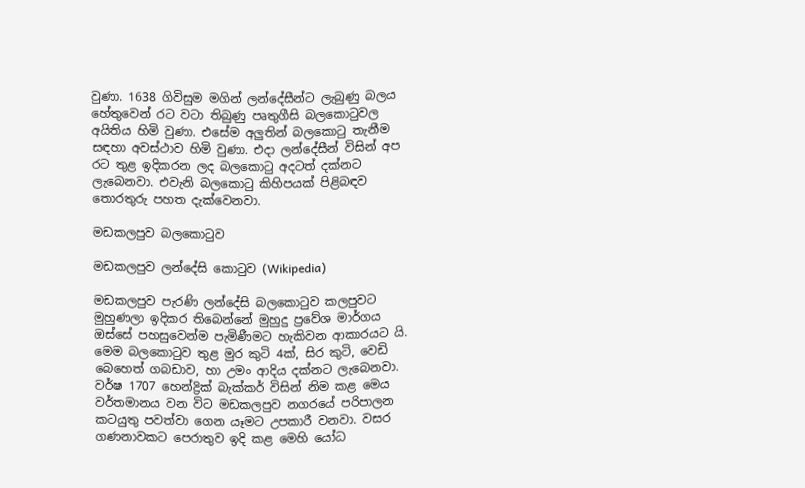වුණා. 1638 ගිවිසුම මගින් ලන්දේසීන්ට ලැබුණු බලය හේතුවෙන් රට වටා තිබුණු පෘතුගීසි බලකොටුවල අයිතිය හිමි වුණා. එසේම අලුතින් බලකොටු තැනීම සඳහා අවස්ථාව හිමි වුණා. එදා ලන්දේසීන් විසින් අප රට තුළ ඉදිකරන ලද බලකොටු අදටත් දක්නට ලැබෙනවා. එවැනි බලකොටු කිහිපයක් පිළිබඳව තොරතුරු පහත දැක්වෙනවා.

මඩකලපුව බලකොටුව

මඩකලපුව ලන්දේසි කොටුව (Wikipedia)

මඩකලපුව පැරණි ලන්දේසි බලකොටුව කලපුවට මුහුණලා ඉදිකර තිබෙන්නේ මුහුදු ප්‍රවේශ මාර්ගය ඔස්සේ පහසුවෙන්ම පැමිණීමට හැකිවන ආකාරයට යි. මෙම බලකොටුව තුළ මුර කුටි 4ක්, සිර කුටි, වෙඩි බෙහෙත් ගබඩාව, හා උමං ආදිය දක්නට ලැබෙනවා. වර්ෂ 1707 හෙන්ද්‍රික් බැක්කර් විසින් නිම කළ මෙය වර්තමානය වන විට මඩකලපුව නගරයේ පරිපාලන කටයුතු පවත්වා ගෙන යෑමට උපකාරී වනවා. වසර ගණනාවකට පෙරාතුව ඉදි කළ මෙහි යෝධ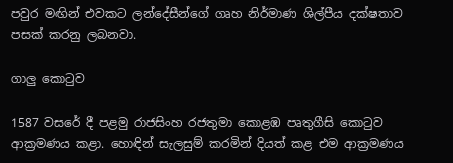පවුර මඟින් එවකට ලන්දේසීන්ගේ ගෘහ නිර්මාණ ශිල්පීය දක්ෂතාව පසක් කරනු ලබනවා.

ගාලු කොටුව

1587 වසරේ දී පළමු රාජසිංහ රජතුමා කොළඹ පෘතුගීසි කොටුව ආක්‍රමණය කළා. හොඳින් සැලසුම් කරමින් දියත් කළ එම ආක්‍රමණය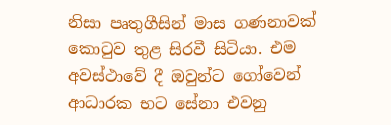නිසා පෘතුගීසින් මාස ගණනාවක් කොටුව තුළ සිරවී සිටියා. එම අවස්ථාවේ දී ඔවුන්ට ගෝවෙන් ආධාරක භට සේනා එවනු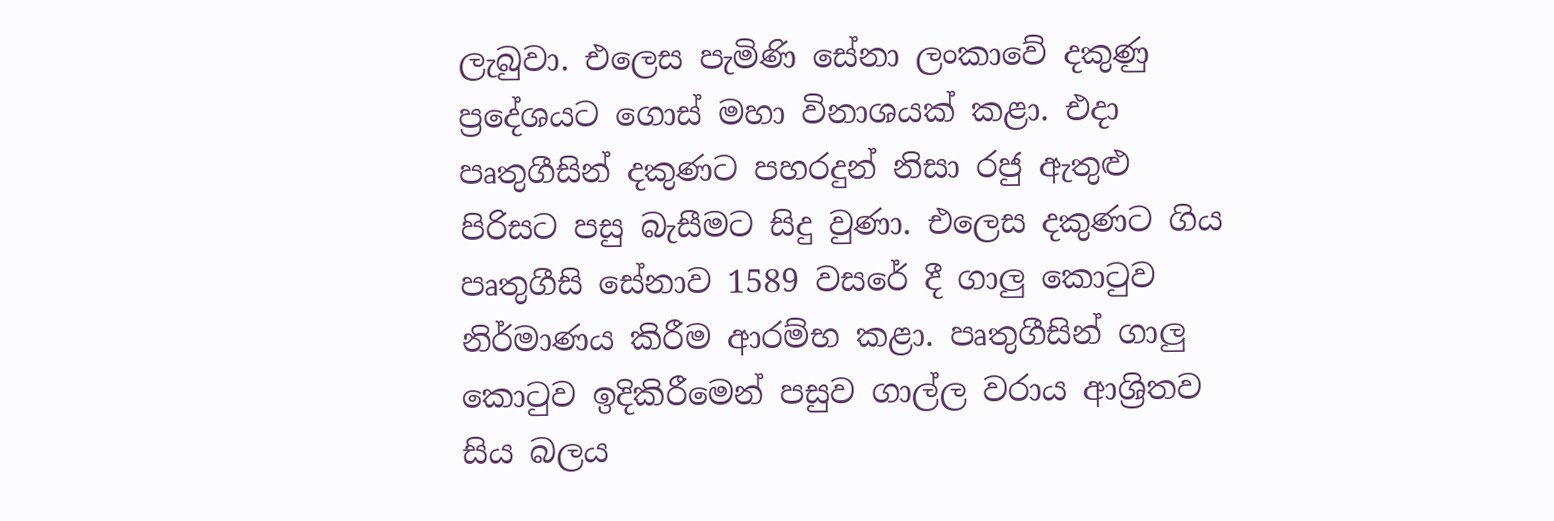ලැබුවා. එලෙස පැමිණි සේනා ලංකාවේ දකුණු ප්‍රදේශයට ගොස් මහා විනාශයක් කළා. එදා පෘතුගීසින් දකුණට පහරදුන් නිසා රජු ඇතුළු පිරිසට පසු බැසීමට සිදු වුණා. එලෙස දකුණට ගිය පෘතුගීසි සේනාව 1589 වසරේ දී ගාලු කොටුව නිර්මාණය කිරීම ආරම්භ කළා. පෘතුගීසින් ගාලු කොටුව ඉදිකිරීමෙන් පසුව ගාල්ල වරාය ආශ්‍රිතව සිය බලය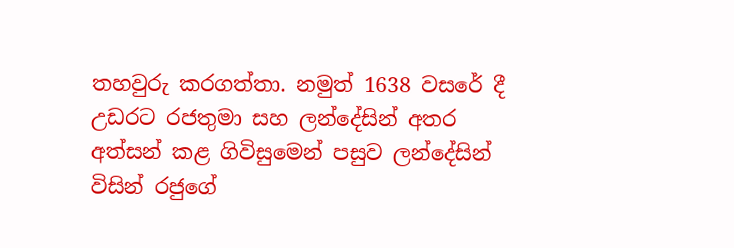තහවුරු කරගත්තා. නමුත් 1638 වසරේ දී උඩරට රජතුමා සහ ලන්දේසින් අතර අත්සන් කළ ගිවිසුමෙන් පසුව ලන්දේසින් විසින් රජුගේ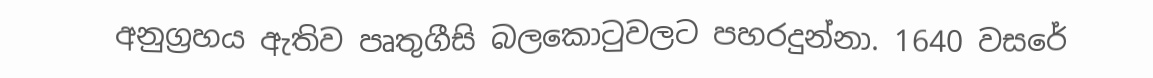අනුග්‍රහය ඇතිව පෘතුගීසි බලකොටුවලට පහරදුන්නා. 1640 වසරේ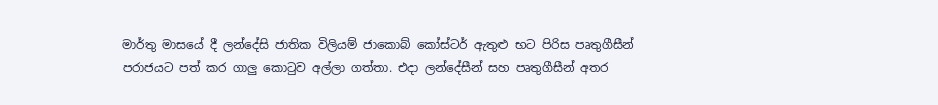මාර්තු මාසයේ දී ලන්දේසි ජාතික විලියම් ජාකොබ් කෝස්ටර් ඇතුළු භට පිරිස පෘතුගීසීන් පරාජයට පත් කර ගාලු කොටුව අල්ලා ගත්තා. එදා ලන්දේසීන් සහ පෘතුගීසීන් අතර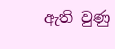ඇති වුණු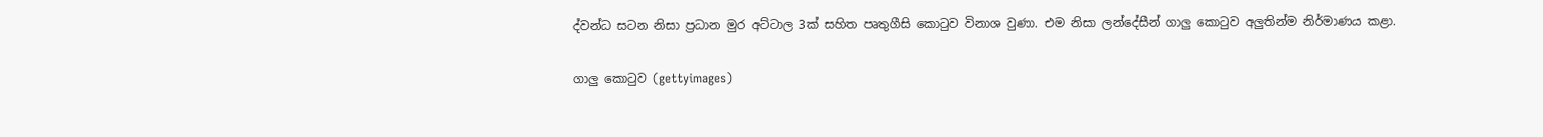ද්වන්ධ සටන නිසා ප්‍රධාන මුර අට්ටාල 3ක් සහිත පෘතුගීසි කොටුව විනාශ වුණා. එම නිසා ලන්දේසීන් ගාලු කොටුව අලුතින්ම නිර්මාණය කළා.

ගාලු කොටුව (gettyimages)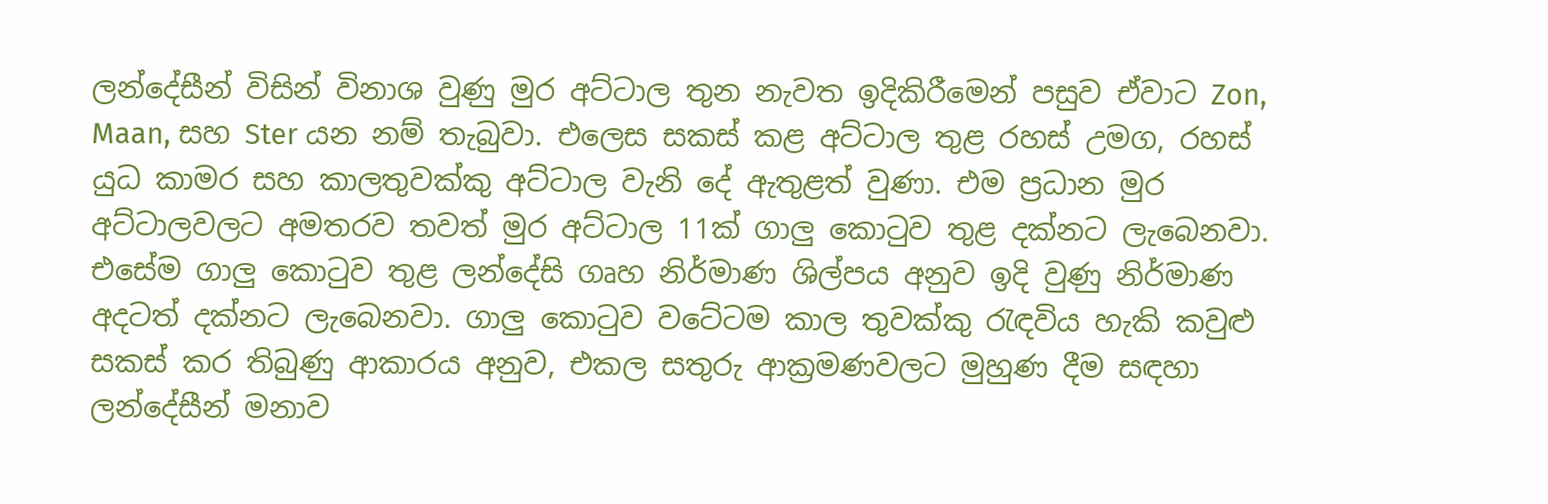ලන්දේසීන් විසින් විනාශ වුණු මුර අට්ටාල තුන නැවත ඉදිකිරීමෙන් පසුව ඒවාට Zon, Maan, සහ Ster යන නම් තැබුවා. එලෙස සකස් කළ අට්ටාල තුළ රහස් උමග, රහස් යුධ කාමර සහ කාලතුවක්කු අට්ටාල වැනි දේ ඇතුළත් වුණා. එම ප්‍රධාන මුර අට්ටාලවලට අමතරව තවත් මුර අට්ටාල 11ක් ගාලු කොටුව තුළ දක්නට ලැබෙනවා. එසේම ගාලු කොටුව තුළ ලන්දේසි ගෘහ නිර්මාණ ශිල්පය අනුව ඉදි වුණු නිර්මාණ අදටත් දක්නට ලැබෙනවා. ගාලු කොටුව වටේටම කාල තුවක්කු රැඳවිය හැකි කවුළු සකස් කර තිබුණු ආකාරය අනුව, එකල සතුරු ආක්‍රමණවලට මුහුණ දීම සඳහා ලන්දේසීන් මනාව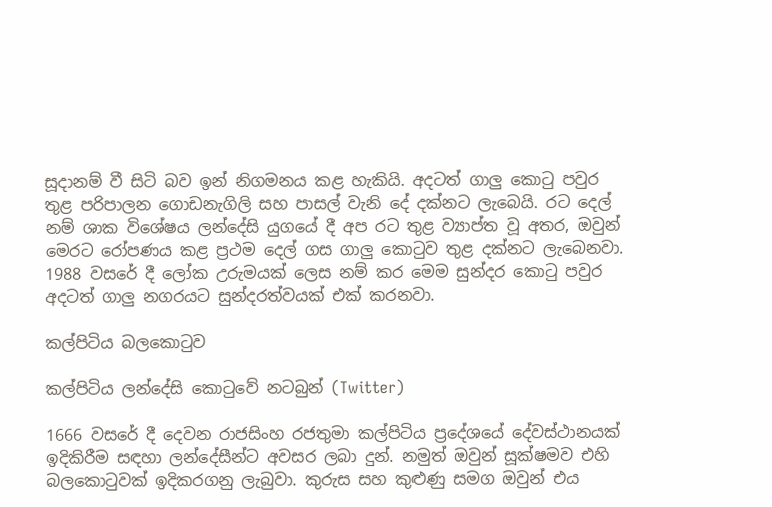සූදානම් වී සිටි බව ඉන් නිගමනය කළ හැකියි. අදටත් ගාලු කොටු පවුර තුළ පරිපාලන ගොඩනැගිලි සහ පාසල් වැනි දේ දක්නට ලැබෙයි. රට දෙල් නම් ශාක විශේෂය ලන්දේසි යුගයේ දී අප රට තුළ ව්‍යාප්ත වූ අතර, ඔවුන් මෙරට රෝපණය කළ ප්‍රථම දෙල් ගස ගාලු කොටුව තුළ දක්නට ලැබෙනවා. 1988 වසරේ දී ලෝක උරුමයක් ලෙස නම් කර මෙම සුන්දර කොටු පවුර අදටත් ගාලු නගරයට සුන්දරත්වයක් එක් කරනවා.

කල්පිටිය බලකොටුව

කල්පිටිය ලන්දේසි කොටුවේ නටබුන් (Twitter)

1666 වසරේ දී දෙවන රාජසිංහ රජතුමා කල්පිටිය ප්‍රදේශයේ දේවස්ථානයක් ඉදිකිරීම සඳහා ලන්දේසීන්ට අවසර ලබා දුන්. නමුත් ඔවුන් සූක්ෂමව එහි බලකොටුවක් ඉදිකරගනු ලැබුවා. කුරුස සහ කුළුණු සමග ඔවුන් එය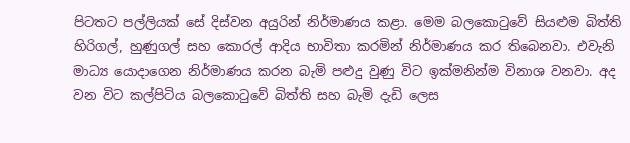පිටතට පල්ලියක් සේ දිස්වන අයුරින් නිර්මාණය කළා. මෙම බලකොටුවේ සියළුම බිත්ති හිරිගල්, හුණුගල් සහ කොරල් ආදිය භාවිතා කරමින් නිර්මාණය කර තිබෙනවා. එවැනි මාධ්‍ය යොදාගෙන නිර්මාණය කරන බැමි පළුදු වුණු විට ඉක්මනින්ම විනාශ වනවා. අද වන විට කල්පිටිය බලකොටුවේ බිත්ති සහ බැමි දැඩි ලෙස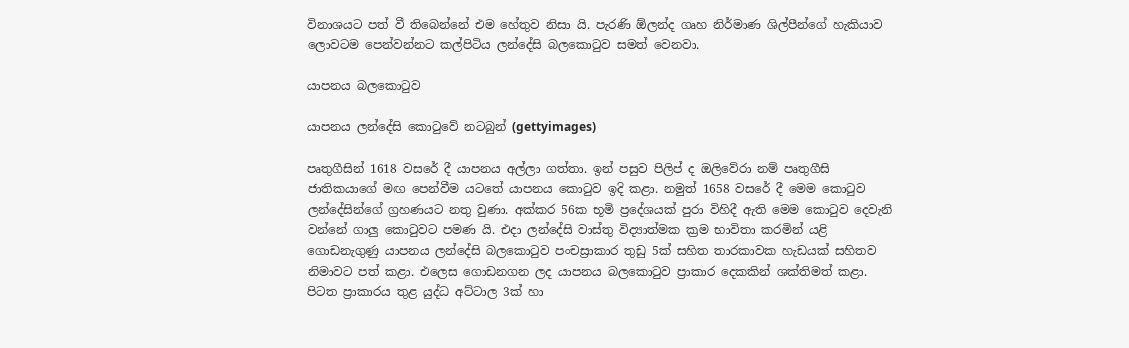විනාශයට පත් වී තිබෙන්නේ එම හේතුව නිසා යි. පැරණි ඕලන්ද ගෘහ නිර්මාණ ශිල්පීන්ගේ හැකියාව ලොවටම පෙන්වන්නට කල්පිටිය ලන්දේසි බලකොටුව සමත් වෙනවා.

යාපනය බලකොටුව

යාපනය ලන්දේසි කොටුවේ නටබුන් (gettyimages)

පෘතුගීසින් 1618 වසරේ දී යාපනය අල්ලා ගත්තා. ඉන් පසුව පිලිප් ද ඔලිවේරා නම් පෘතුගීසි ජාතිකයාගේ මඟ පෙන්වීම යටතේ යාපනය කොටුව ඉදි කළා. නමුත් 1658 වසරේ දී මෙම කොටුව ලන්දේසින්ගේ ග්‍රහණයට නතු වුණා. අක්කර 56ක භූමි ප්‍රදේශයක් පුරා විහිදී ඇති මෙම කොටුව දෙවැනි වන්නේ ගාලු කොටුවට පමණ යි. එදා ලන්දේසි වාස්තු විද්‍යාත්මක ක්‍රම භාවිතා කරමින් යළි ගොඩනැගුණු යාපනය ලන්දේසි බලකොටුව පංචස්‍රාකාර තුඩු 5ක් සහිත තාරකාවක හැඩයක් සහිතව නිමාවට පත් කළා. එලෙස ගොඩනගන ලද යාපනය බලකොටුව ප්‍රාකාර දෙකකින් ශක්තිමත් කළා. පිටත ප්‍රාකාරය තුළ යුද්ධ අට්ටාල 3ක් හා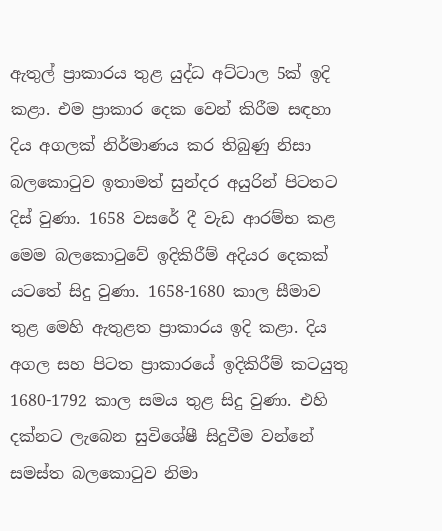ඇතුල් ප්‍රාකාරය තුළ යුද්ධ අට්ටාල 5ක් ඉදි කළා. එම ප්‍රාකාර දෙක වෙන් කිරීම සඳහා දිය අගලක් නිර්මාණය කර තිබුණු නිසා බලකොටුව ඉතාමත් සුන්දර අයුරින් පිටතට දිස් වුණා. 1658 වසරේ දී වැඩ ආරම්භ කළ මෙම බලකොටුවේ ඉදිකිරීම් අදියර දෙකක් යටතේ සිදු වුණා. 1658-1680 කාල සීමාව තුළ මෙහි ඇතුළත ප්‍රාකාරය ඉදි කළා. දිය අගල සහ පිටත ප්‍රාකාරයේ ඉදිකිරීම් කටයුතු 1680-1792 කාල සමය තුළ සිදු වුණා. එහි දක්නට ලැබෙන සුවිශේෂී සිදුවීම වන්නේ සමස්ත බලකොටුව නිමා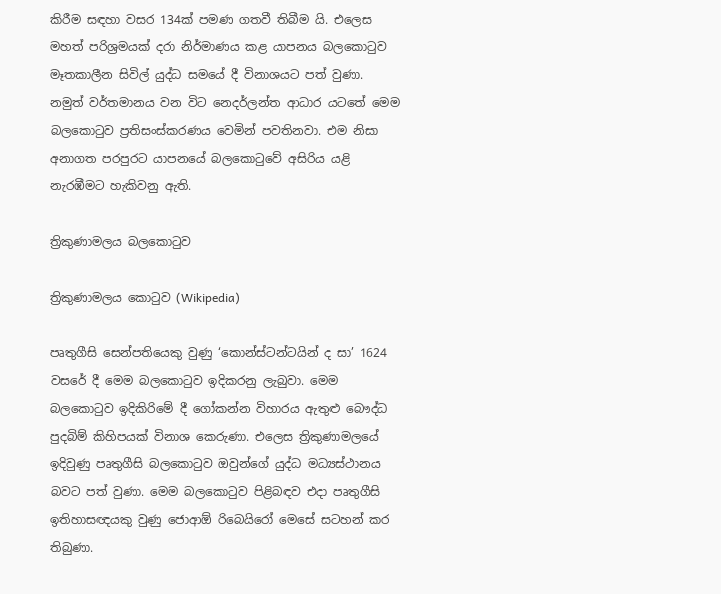කිරීම සඳහා වසර 134ක් පමණ ගතවී තිබීම යි. එලෙස මහත් පරිශ්‍රමයක් දරා නිර්මාණය කළ යාපනය බලකොටුව මෑතකාලීන සිවිල් යුද්ධ සමයේ දී විනාශයට පත් වුණා. නමුත් වර්තමානය වන විට නෙදර්ලන්ත ආධාර යටතේ මෙම බලකොටුව ප්‍රතිසංස්කරණය වෙමින් පවතිනවා. එම නිසා අනාගත පරපුරට යාපනයේ බලකොටුවේ අසිරිය යළි නැරඹීමට හැකිවනු ඇති.

ත්‍රිකුණාමලය බලකොටුව

ත්‍රිකුණාමලය කොටුව (Wikipedia)

පෘතුගීසි සෙන්පතියෙකු වුණු ‘කොන්ස්ටන්ටයින් ද සා’ 1624 වසරේ දී මෙම බලකොටුව ඉදිකරනු ලැබුවා. මෙම බලකොටුව ඉදිකිරිමේ දී ගෝකන්න විහාරය ඇතුළු බෞද්ධ පුදබිම් කිහිපයක් විනාශ කෙරුණා. එලෙස ත්‍රිකුණාමලයේ ඉදිවුණු පෘතුගීසි බලකොටුව ඔවුන්ගේ යුද්ධ මධ්‍යස්ථානය බවට පත් වුණා. මෙම බලකොටුව පිළිබඳව එදා පෘතුගීසි ඉතිහාසඥයකු වුණු ජොආඕ රිබෙයිරෝ මෙසේ සටහන් කර තිබුණා.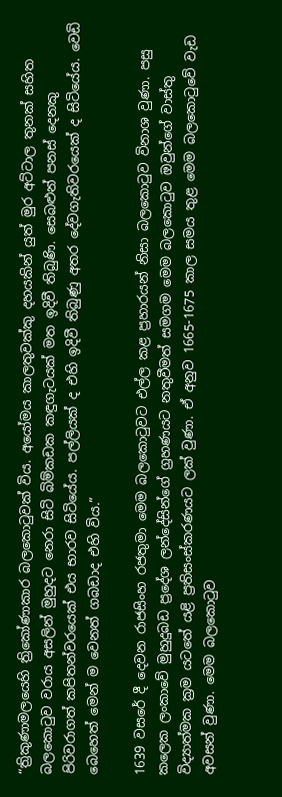“ත්‍රිකුණාමලයෙහි ත්‍රිකෝණාකාර බලකොටුවක් විය. අයෝමය කාලතුවක්කු දහයකින් යුත් මුර අට්ටාල තුනක් සහිත බලකොටුව වරාය අසලින් මුහුදට නෙරා සිටි බිම්කඩක කඳුගැටයක් මත ඉදිවී තිබුණි. සෙබළුන් පනස් දෙනකු පිරිවරාගත් කපිතන්වරයෙක් එය භාරව සිටියේය. පල්ලියක් ද එහි ඉදිවී තිබුණු අතර දේවගැතිවරයෙක් ද සිටියේය. වෙඩි බෙහෙත් මෙන් ම වෙනත් ගබඩාද එහි විය.”

1639 වසරේ දී දෙවන රාජසිංහ රජතුමා මෙම බලකොටුවට එල්ල කළ ප්‍රහාරයන් නිසා බලකොටුව විනාශ වුණා. පසු කලෙක ලංකාවේ මුහුදුබඩ ප්‍රදේශ ලන්දේසින්ගේ ග්‍රහණයට නතුවීමත් සමගම මෙම බලකොටුව ඔවුන්ගේ වාස්තු විද්‍යාත්මක ක්‍රම යටතේ යළි ප්‍රතිසංස්කරණයට ලක් වුණා. ඒ අනුව 1665-1675 කාල සමය තුළ මෙම බලකොටුවේ වැඩ අවසන් වුණා. මෙම බලකොටුව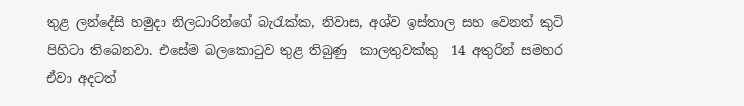තුළ ලන්දේසි හමුදා නිලධාරින්ගේ බැරැක්ක, නිවාස, අශ්ව ඉස්තාල සහ වෙනත් කුටි පිහිටා තිබෙනවා. එසේම බලකොටුව තුළ තිබුණු  කාලතුවක්කු  14 අතුරින් සමහර ඒවා අදටත්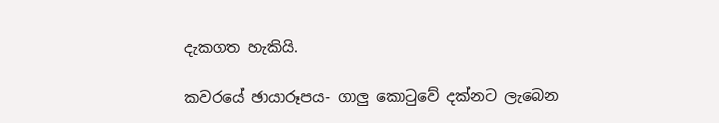දැකගත හැකියි.

කවරයේ ඡායාරූපය- ගාලු කොටුවේ දක්නට ලැබෙන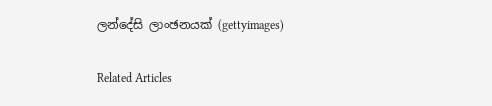ලන්දේසි ලාංඡනයක් (gettyimages)

Related Articles